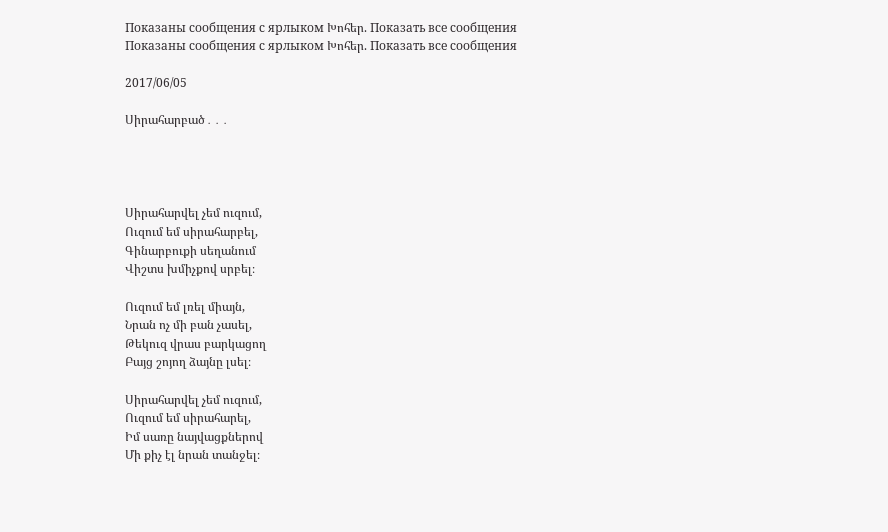Показаны сообщения с ярлыком Խոհեր. Показать все сообщения
Показаны сообщения с ярлыком Խոհեր. Показать все сообщения

2017/06/05

Սիրահարբած․․․




Սիրահարվել չեմ ուզում,
Ուզում եմ սիրահարբել,
Գինարբուքի սեղանում
Վիշտս խմիչքով սրբել։

Ուզում եմ լռել միայն,
Նրան ոչ մի բան չասել,
Թեկուզ վրաս բարկացող
Բայց շոյող ձայնը լսել։

Սիրահարվել չեմ ուզում,
Ուզում եմ սիրահարել,
Իմ սառը նայվացքներով
Մի քիչ էլ նրան տանջել։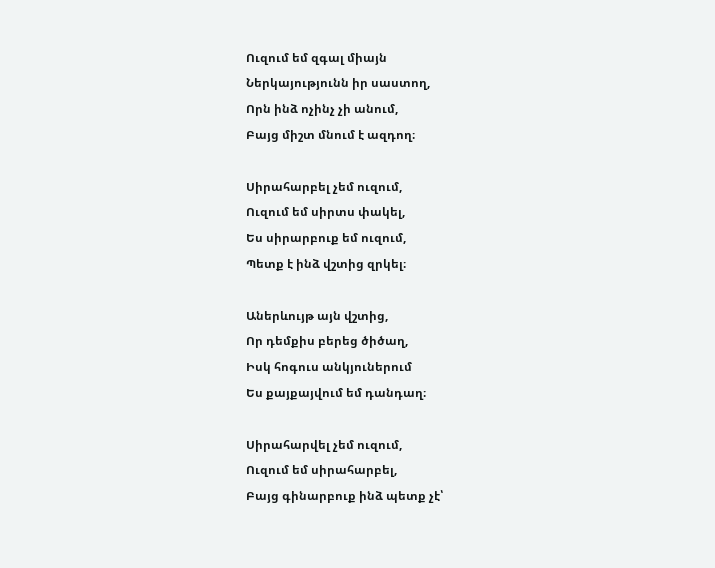Ուզում եմ զգալ միայն
Ներկայությունն իր սաստող,
Որն ինձ ոչինչ չի անում,
Բայց միշտ մնում է ազդող։

Սիրահարբել չեմ ուզում,
Ուզում եմ սիրտս փակել,
Ես սիրարբուք եմ ուզում,
Պետք է ինձ վշտից զրկել։

Աներևույթ այն վշտից,
Որ դեմքիս բերեց ծիծաղ,
Իսկ հոգուս անկյուներում
Ես քայքայվում եմ դանդաղ։

Սիրահարվել չեմ ուզում,
Ուզում եմ սիրահարբել,
Բայց գինարբուք ինձ պետք չէ՝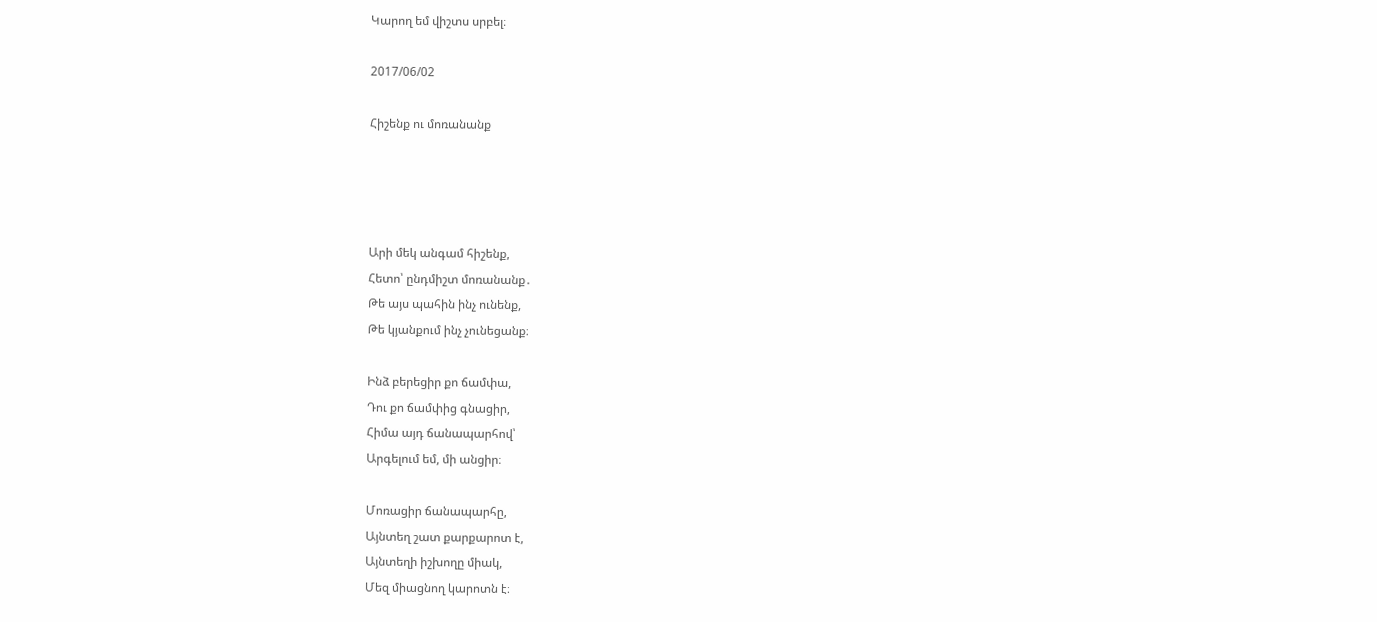Կարող եմ վիշտս սրբել։

2017/06/02

Հիշենք ու մոռանանք




Արի մեկ անգամ հիշենք,
Հետո՝ ընդմիշտ մոռանանք․
Թե այս պահին ինչ ունենք,
Թե կյանքում ինչ չունեցանք։

Ինձ բերեցիր քո ճամփա,
Դու քո ճամփից գնացիր,
Հիմա այդ ճանապարհով՝
Արգելում եմ, մի անցիր։

Մոռացիր ճանապարհը,
Այնտեղ շատ քարքարոտ է,
Այնտեղի իշխողը միակ,
Մեզ միացնող կարոտն է։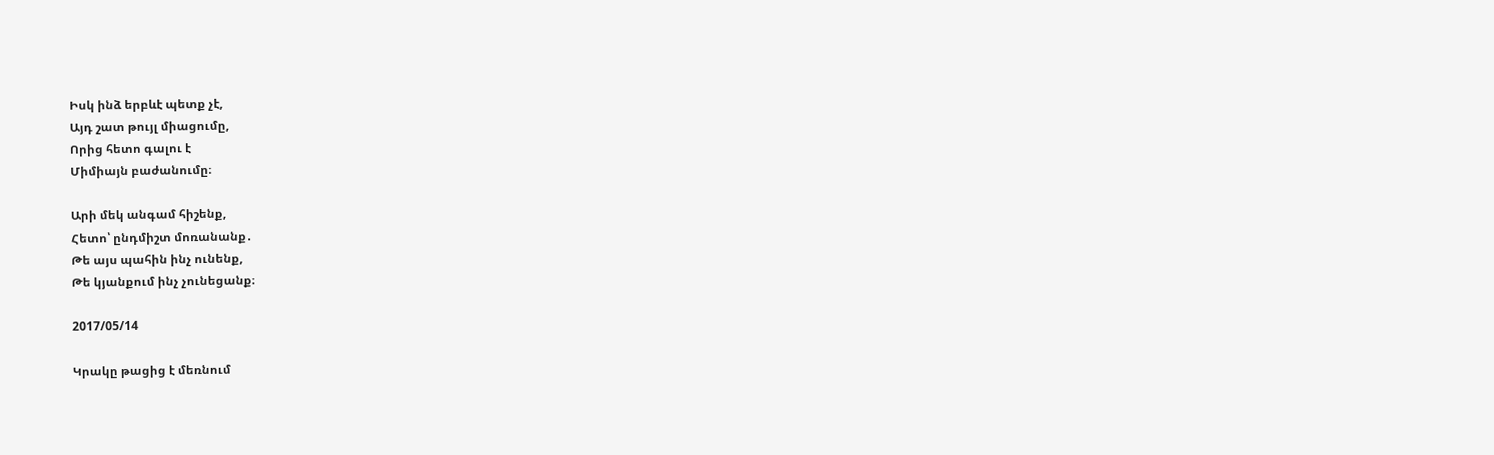Իսկ ինձ երբևէ պետք չէ,
Այդ շատ թույլ միացումը,
Որից հետո գալու է
Միմիայն բաժանումը։

Արի մեկ անգամ հիշենք,
Հետո՝ ընդմիշտ մոռանանք․
Թե այս պահին ինչ ունենք,
Թե կյանքում ինչ չունեցանք։

2017/05/14

Կրակը թացից է մեռնում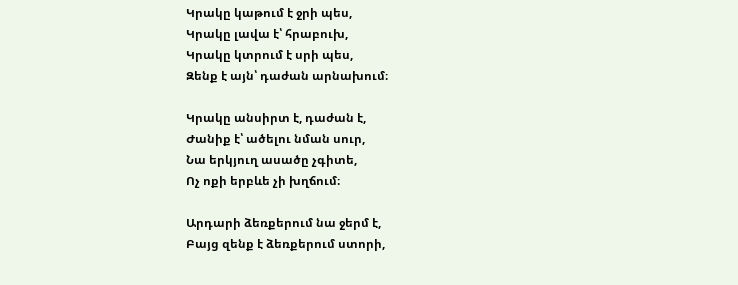Կրակը կաթում է ջրի պես,
Կրակը լավա է՝ հրաբուխ,
Կրակը կտրում է սրի պես,
Զենք է այն՝ դաժան արնախում։

Կրակը անսիրտ է, դաժան է,
Ժանիք է՝ ածելու նման սուր,
Նա երկյուղ ասածը չգիտե,
Ոչ ոքի երբևե չի խղճում։

Արդարի ձեռքերում նա ջերմ է,
Բայց զենք է ձեռքերում ստորի,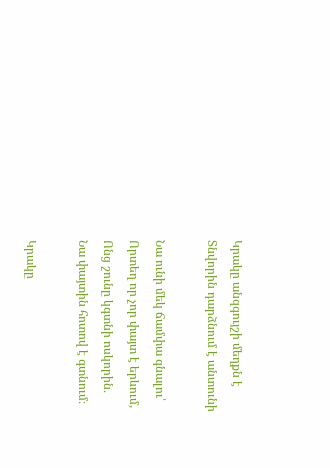Կրակը անզգույշի մեղքն է
Տնվորին դարձնում է անտունի

Նա ունի մեկ ճամփա գնալու՝
Որտեղ որ չոր փայտ է երևում,
Ոնց շունը կգտնի ոսկորին․
Նա փայտին հոտով է գտնում։

Կրակը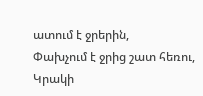ատում է ջրերին,
Փախչում է ջրից շատ հեռու,
Կրակի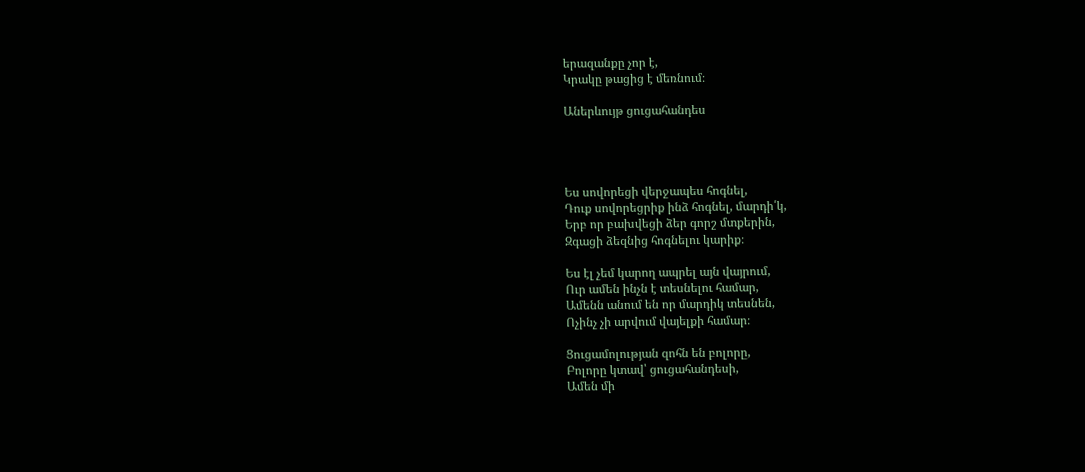երազանքը չոր է,
Կրակը թացից է մեռնում։

Աներևույթ ցուցահանդես




Ես սովորեցի վերջապես հոգնել,
Դուք սովորեցրիք ինձ հոգնել, մարդի՛կ,
Երբ որ բախվեցի ձեր գորշ մտքերին,
Զգացի ձեզնից հոգնելու կարիք։

Ես էլ չեմ կարող ապրել այն վայրում,
Ուր ամեն ինչն է տեսնելու համար,
Ամենն անում են որ մարդիկ տեսնեն,
Ոչինչ չի արվում վայելքի համար։

Ցուցամոլության զոհն են բոլորը,
Բոլորը կտավ՝ ցուցահանդեսի,
Ամեն մի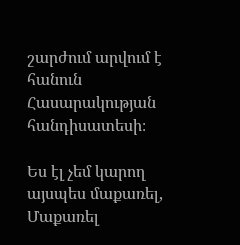շարժում արվում է հանուն
Հասարակության հանդիսատեսի։

Ես էլ չեմ կարող այսպես մաքառել,
Մաքառել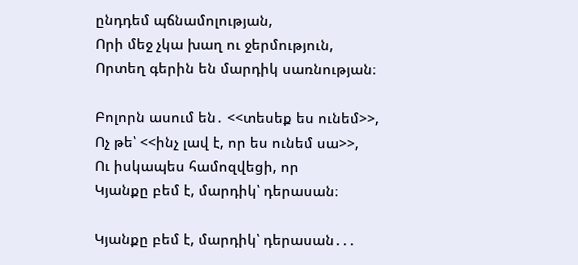ընդդեմ պճնամոլության,
Որի մեջ չկա խաղ ու ջերմություն,
Որտեղ գերին են մարդիկ սառնության։

Բոլորն ասում են․ <<տեսեք ես ունեմ>>,
Ոչ թե՝ <<ինչ լավ է, որ ես ունեմ սա>>,
Ու իսկապես համոզվեցի, որ
Կյանքը բեմ է, մարդիկ՝ դերասան։

Կյանքը բեմ է, մարդիկ՝ դերասան․․․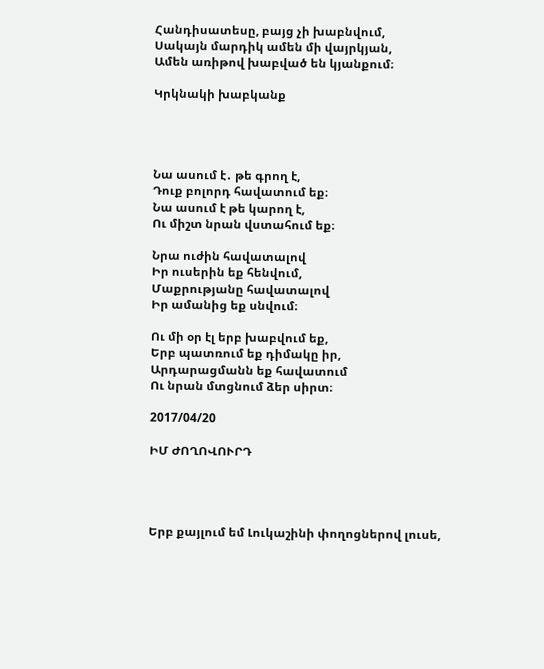Հանդիսատեսը, բայց չի խաբնվում,
Սակայն մարդիկ ամեն մի վայրկյան,
Ամեն առիթով խաբված են կյանքում։

Կրկնակի խաբկանք




Նա ասում է․ թե գրող է,
Դուք բոլորդ հավատում եք։
Նա ասում է թե կարող է,
Ու միշտ նրան վստահում եք։

Նրա ուժին հավատալով
Իր ուսերին եք հենվում,
Մաքրությանը հավատալով
Իր ամանից եք սնվում։

Ու մի օր էլ երբ խաբվում եք,
Երբ պատռում եք դիմակը իր,
Արդարացմանն եք հավատում
Ու նրան մտցնում ձեր սիրտ։

2017/04/20

ԻՄ ԺՈՂՈՎՈՒՐԴ




Երբ քայլում եմ Լուկաշինի փողոցներով լուսե,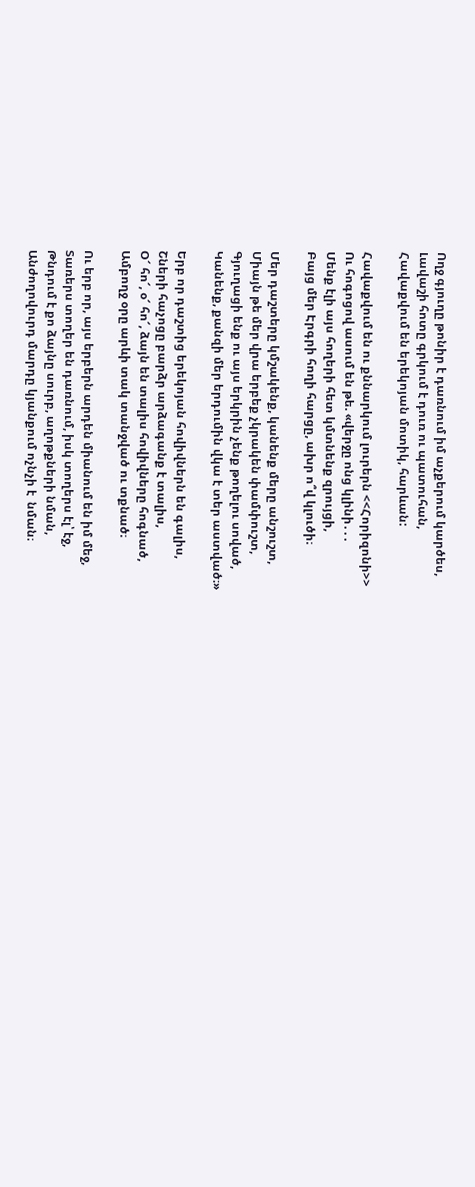Ողջ գյուղը թոնիր է դառնում իմ աչքերում կարծես,
Լավաշի հոտը գրկում է դուռ ու պատուհան,
Հավաքվում են երեկոյան մոտիկ, հարևան:

Հավաքվում են ու քննարկում լուրերն <<Հորիզոնի>>
Ու հոգոցով ասում են թե. «վերջը ոնց կլինի․․․
Մենք էլի այս հողերի հետ կմտնենք զրույցի,
Բայց մեր Էրգրի հողի հարցը, ախր ո՞վ կլուծի։

Մեր դաշտերը կմշակենք, կանենք մերը անշուշտ,
Միայն թե մեր վրա երբեք չկրակեն փամփուշտ,
Գյուղացի ենք ու այս երկրին չենք թողելու սոված,
Կանենք, քանզի մեր երդումին վկա է տեր աստված։»

Երբ որ դաշտից երեկոյան հովիվներն են գալիս,
Շների հաչոցը բարձր արձագանք է տալիս,
Օ՜ հո՜, օ՜ հո՜, ձայն են տալիս հովիվները հոգնած,
Ամբողջ օրը արևի տակ տանջված ու տքնած։

Ու երբ որ, այս երբերն արդեն միանում են իմ մեջ,
Տառերս տողեր են դառնում, իսկ տողերս էլ՝ էջ,
Թնդում է քո ձայնը սուրբ, աղոթքների նման,
Անժողովուրդ մարդը կյանքում ոչնչի է  նման։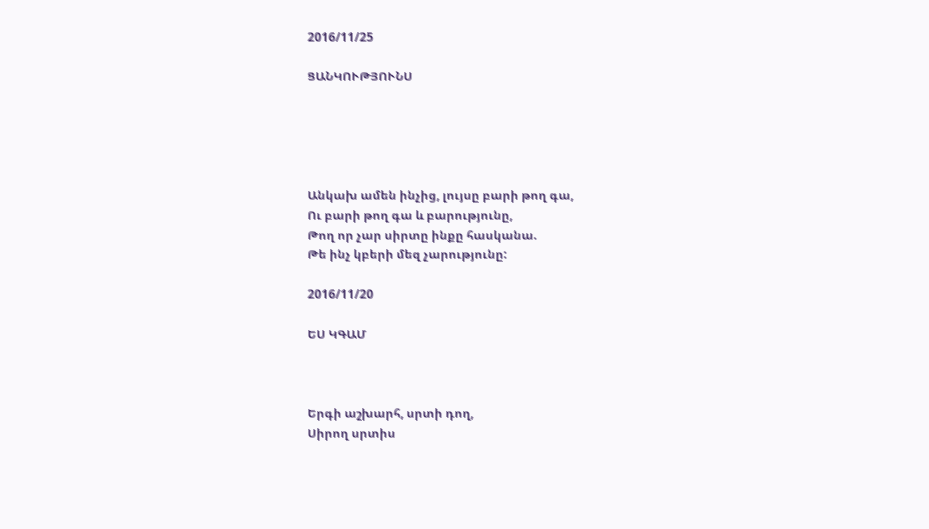2016/11/25

ՑԱՆԿՈՒԹՅՈՒՆՍ





Անկախ ամեն ինչից, լույսը բարի թող գա,
Ու բարի թող գա և բարությունը,
Թող որ չար սիրտը ինքը հասկանա.
Թե ինչ կբերի մեզ չարությունը:

2016/11/20

ԵՍ ԿԳԱՄ



Երգի աշխարհ, սրտի դող,
Սիրող սրտիս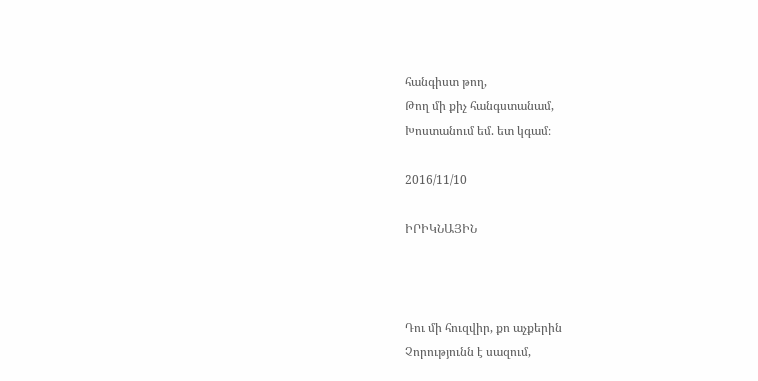հանգիստ թող,
Թող մի քիչ հանգստանամ,
Խոստանում եմ. ետ կգամ։

2016/11/10

ԻՐԻԿՆԱՅԻՆ



Դու մի հուզվիր, քո աչքերին
Չորությունն է սազում,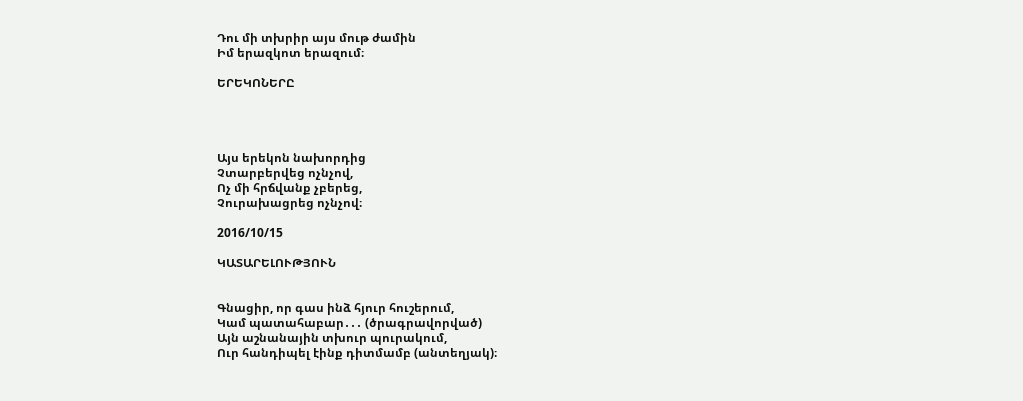Դու մի տխրիր այս մութ ժամին
Իմ երազկոտ երազում։

ԵՐԵԿՈՆԵՐԸ




Այս երեկոն նախորդից
Չտարբերվեց ոչնչով,
Ոչ մի հրճվանք չբերեց,
Չուրախացրեց ոչնչով։

2016/10/15

ԿԱՏԱՐԵԼՈՒԹՅՈՒՆ


Գնացիր, որ գաս ինձ հյուր հուշերում,
Կամ պատահաբար․․․ (ծրագրավորված)
Այն աշնանային տխուր պուրակում,
Ուր հանդիպել էինք դիտմամբ (անտեղյակ)։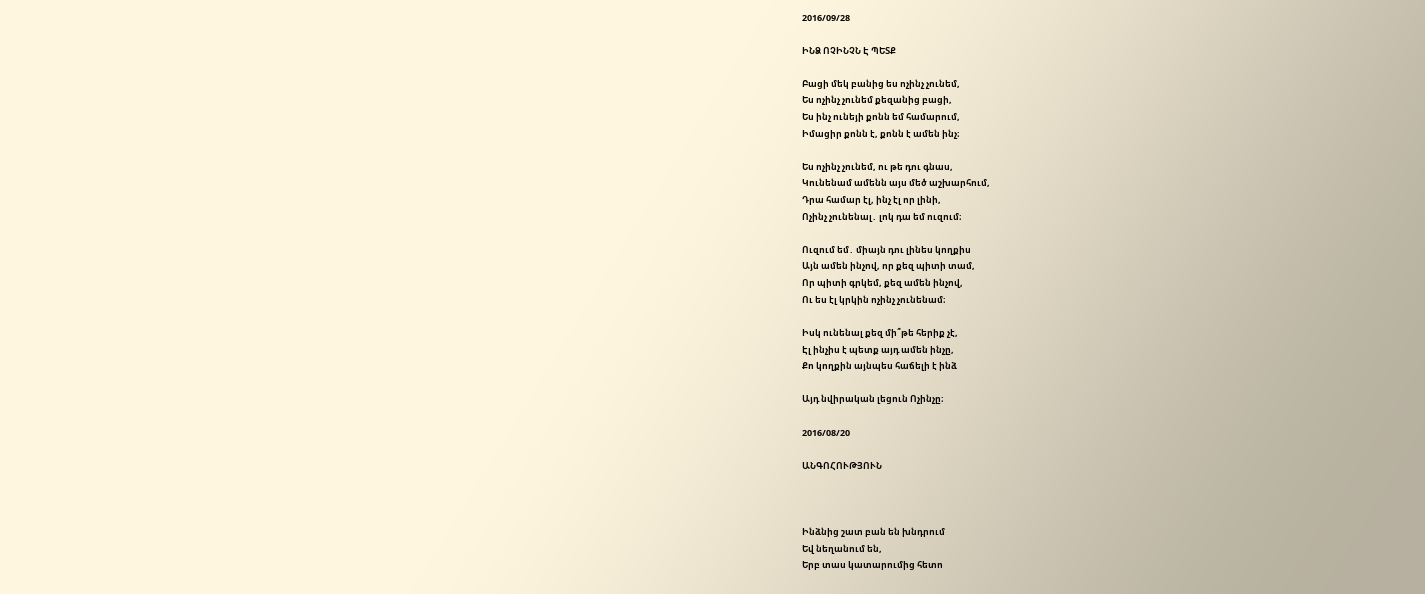2016/09/28

ԻՆՁ ՈՉԻՆՉՆ Է ՊԵՏՔ

Բացի մեկ բանից ես ոչինչ չունեմ,
Ես ոչինչ չունեմ քեզանից բացի,
Ես ինչ ունեյի քոնն եմ համարում,
Իմացիր քոնն է, քոնն է ամեն ինչ։

Ես ոչինչ չունեմ, ու թե դու գնաս,
Կունենամ ամենն այս մեծ աշխարհում,
Դրա համար էլ, ինչ էլ որ լինի,
Ոչինչ չունենալ․ լոկ դա եմ ուզում։

Ուզում եմ․ միայն դու լինես կողքիս
Այն ամեն ինչով, որ քեզ պիտի տամ,
Որ պիտի գրկեմ, քեզ ամեն ինչով,
Ու ես էլ կրկին ոչինչ չունենամ։

Իսկ ունենալ քեզ մի՞թե հերիք չէ,
Էլ ինչիս է պետք այդ ամեն ինչը,
Քո կողքին այնպես հաճելի է ինձ

Այդ նվիրական լեցուն Ոչինչը։

2016/08/20

ԱՆԳՈՀՈՒԹՅՈՒՆ



Ինձնից շատ բան են խնդրում
Եվ նեղանում են,
Երբ տաս կատարումից հետո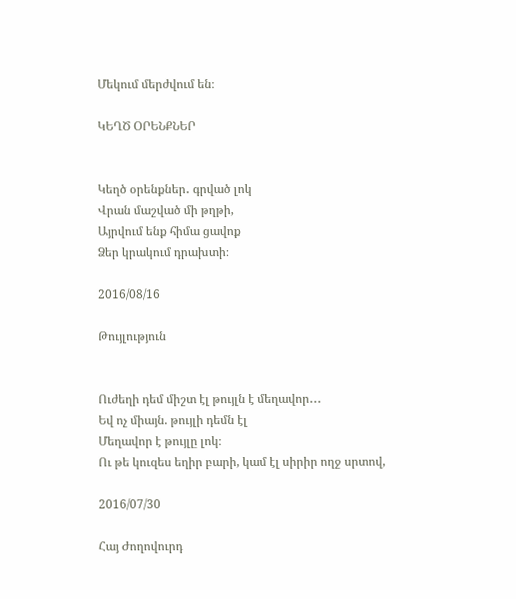Մեկում մերժվում են։

ԿԵՂԾ ՕՐԵՆՔՆԵՐ


Կեղծ օրենքներ․ գրված լոկ
Վրան մաշված մի թղթի,
Այրվում ենք հիմա ցավոք
Ձեր կրակում դրախտի։

2016/08/16

Թույլություն


Ուժեղի դեմ միշտ էլ թույլն է մեղավոր․․․
Եվ ոչ միայն. թույլի դեմն էլ
Մեղավոր է թույլը լոկ։
Ու թե կուզես եղիր բարի, կամ էլ սիրիր ողջ սրտով,

2016/07/30

Հայ Ժողովուրդ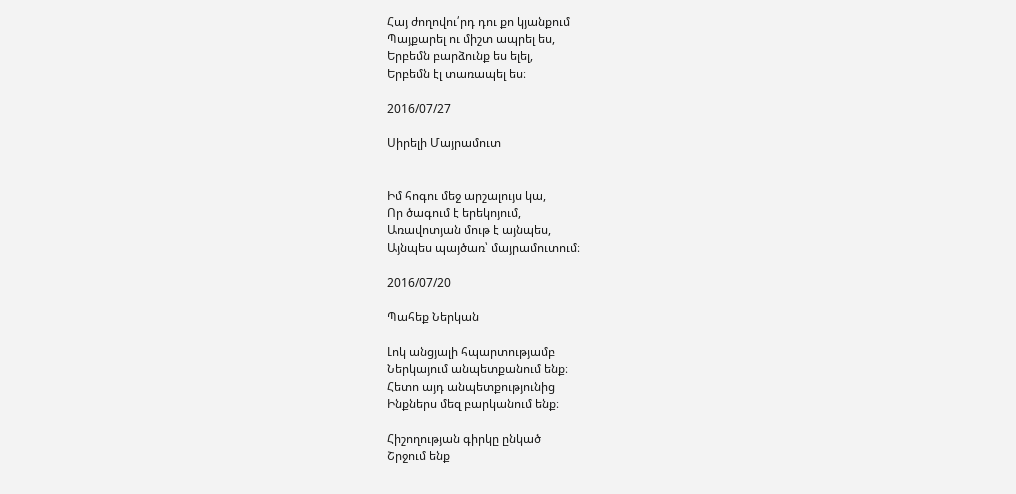Հայ ժողովու՛րդ դու քո կյանքում
Պայքարել ու միշտ ապրել ես,
Երբեմն բարձունք ես ելել,
Երբեմն էլ տառապել ես։

2016/07/27

Սիրելի Մայրամուտ


Իմ հոգու մեջ արշալույս կա,
Որ ծագում է երեկոյում,
Առավոտյան մութ է այնպես,
Այնպես պայծառ՝ մայրամուտում։

2016/07/20

Պահեք Ներկան

Լոկ անցյալի հպարտությամբ
Ներկայում անպետքանում ենք։
Հետո այդ անպետքությունից
Ինքներս մեզ բարկանում ենք։

Հիշողության գիրկը ընկած
Շրջում ենք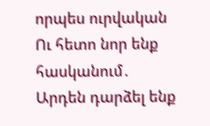որպես ուրվական
Ու հետո նոր ենք հասկանում․
Արդեն դարձել ենք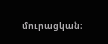մուրացկան։